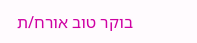בוקר טוב אורח/ת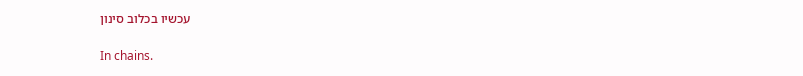עכשיו בכלוב סינון

In chains.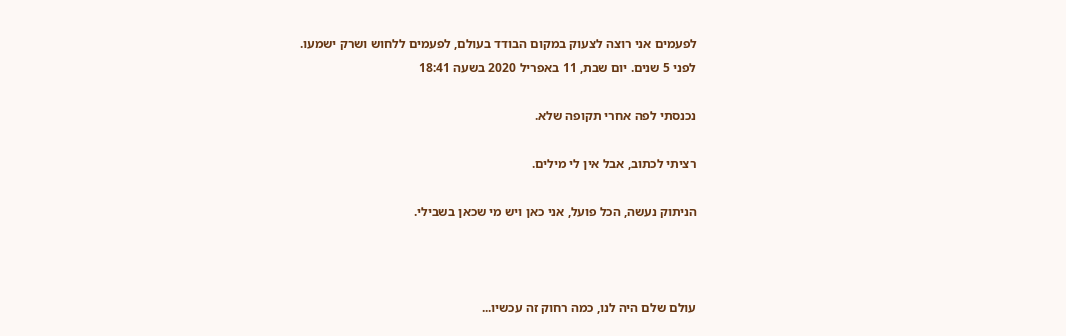לפעמים אני רוצה לצעוק במקום הבודד בעולם, לפעמים ללחוש ושרק ישמעו.
לפני 5 שנים. יום שבת, 11 באפריל 2020 בשעה 18:41

נכנסתי לפה אחרי תקופה שלא.

רציתי לכתוב, אבל אין לי מילים.

הניתוק נעשה, הכל פועל, אני כאן ויש מי שכאן בשבילי.



עולם שלם היה לנו, כמה רחוק זה עכשיו...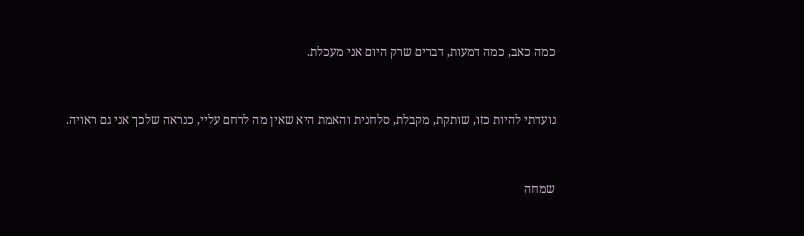כמה כאב, כמה דמעות, דברים שרק היום אני מעכלת.



נועדתי להיות כזו, שותקת, מקבלת, סלחנית והאמת היא שאין מה לרחם עליי, כנראה שלכך אני גם ראויה.



שמחה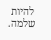להיות שלמה.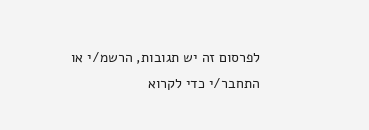לפרסום זה יש תגובות, הרשמ/י או התחבר/י כדי לקרוא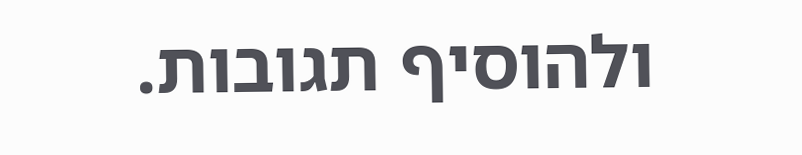ולהוסיף תגובות.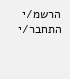הרשמ/י התחבר/י